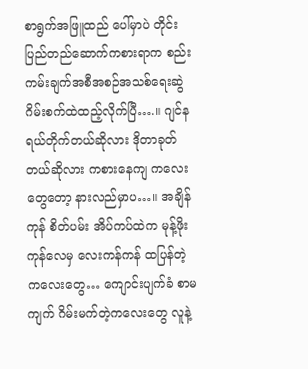စာရွက်အဖြူထည် ပေါ်မှာပဲ တိုင်းပြည်တည်ဆောက်ကစားရာက စည်းကမ်းချက်အစီအစဉ်အသစ်ရေးဆွဲ ဂိမ်းစက်ထဲထည့်လိုက်ပြီ….။ ဂျင်နရယ်တိုက်တယ်ဆိုလား ဒိုတာခုတ်တယ်ဆိုလား ကစားနေကျ ကလေးတွေတော့ နားလည်မှာပ…။ အချိန်ကုန် စိတ်ပမ်း အိပ်ကပ်ထဲက မုန့်ဖိုးကုန်လေမှ လေးကန်ကန် ထပြန်တဲ့ကလေးတွေ… ကျောင်းပျက်ခံ စာမကျက် ဂိမ်းမက်တဲ့ကလေးတွေ လူနဲ့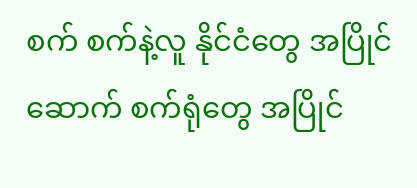စက် စက်နဲ့လူ နိုင်ငံတွေ အပြိုင်ဆောက် စက်ရုံတွေ အပြိုင်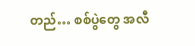တည်… စစ်ပွဲတွေ အလီ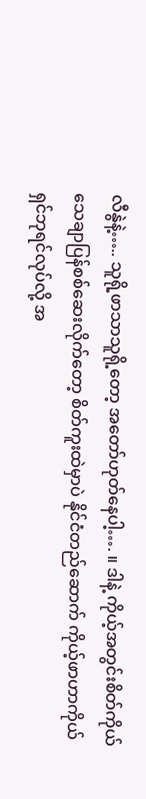လီနွဲနဲ့….. သူရို့ဖာသာသူရို့တော့ အတော်ဟုတ်နေပါ့…. ။ ဒါနဲ့ ကိုယ့်အတွင်းစိတ်ကိုယ်သေချာပြန်စစ်ဆေးလိုက်တော့ စိတ်ကူးထဲမှာပဲ နိုင်ငံတည်ဆောက် ကိုယ့်ဖာဟာကိုယ် ရှင်ဘုရင်လုပ်လို့ အ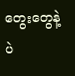တွေးတွေနဲ့ပဲ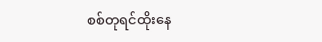စစ်တုရင်ထိုးနေ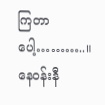ကြတာပေါ့………..။ နေဝန်းနီ